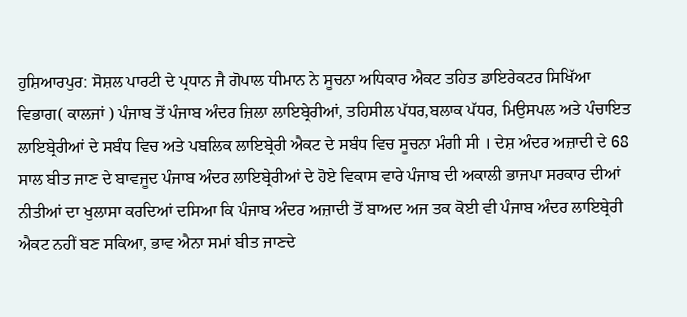ਹੁਸ਼ਿਆਰਪੁਰ: ਸੋਸ਼ਲ ਪਾਰਟੀ ਦੇ ਪ੍ਰਧਾਨ ਜੈ ਗੋਪਾਲ ਧੀਮਾਨ ਨੇ ਸੂਚਨਾ ਅਧਿਕਾਰ ਐਕਟ ਤਹਿਤ ਡਾਇਰੇਕਟਰ ਸਿਖਿੱਆ ਵਿਭਾਗ( ਕਾਲਜਾਂ ) ਪੰਜਾਬ ਤੋਂ ਪੰਜਾਬ ਅੰਦਰ ਜ਼ਿਲਾ ਲਾਇਬ੍ਰੇਰੀਆਂ, ਤਹਿਸੀਲ ਪੱਧਰ,ਬਲਾਕ ਪੱਧਰ, ਮਿਉਸਪਲ ਅਤੇ ਪੰਚਾਇਤ ਲਾਇਬ੍ਰੇਰੀਆਂ ਦੇ ਸਬੰਧ ਵਿਚ ਅਤੇ ਪਬਲਿਕ ਲਾਇਬ੍ਰੇਰੀ ਐਕਟ ਦੇ ਸਬੰਧ ਵਿਚ ਸੂਚਨਾ ਮੰਗੀ ਸੀ । ਦੇਸ਼ ਅੰਦਰ ਅਜ਼ਾਦੀ ਦੇ 68 ਸਾਲ ਬੀਤ ਜਾਣ ਦੇ ਬਾਵਜੂਦ ਪੰਜਾਬ ਅੰਦਰ ਲਾਇਬ੍ਰੇਰੀਆਂ ਦੇ ਹੋਏ ਵਿਕਾਸ ਵਾਰੇ ਪੰਜਾਬ ਦੀ ਅਕਾਲੀ ਭਾਜਪਾ ਸਰਕਾਰ ਦੀਆਂ ਨੀਤੀਆਂ ਦਾ ਖੁਲਾਸਾ ਕਰਦਿਆਂ ਦਸਿਆ ਕਿ ਪੰਜਾਬ ਅੰਦਰ ਅਜ਼ਾਦੀ ਤੋਂ ਬਾਅਦ ਅਜ ਤਕ ਕੋਈ ਵੀ ਪੰਜਾਬ ਅੰਦਰ ਲਾਇਬ੍ਰੇਰੀ ਐਕਟ ਨਹੀਂ ਬਣ ਸਕਿਆ, ਭਾਵ ਐਨਾ ਸਮਾਂ ਬੀਤ ਜਾਣਦੇ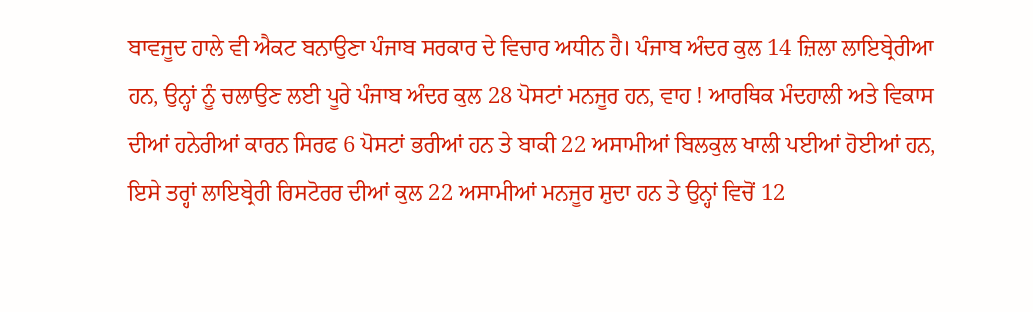ਬਾਵਜੂਦ ਹਾਲੇ ਵੀ ਐਕਟ ਬਨਾਉਣਾ ਪੰਜਾਬ ਸਰਕਾਰ ਦੇ ਵਿਚਾਰ ਅਧੀਨ ਹੈ। ਪੰਜਾਬ ਅੰਦਰ ਕੁਲ 14 ਜ਼ਿਲਾ ਲਾਇਬ੍ਰੇਰੀਆ ਹਨ, ਉਨ੍ਹਾਂ ਨੂੰ ਚਲਾਉਣ ਲਈ ਪੂਰੇ ਪੰਜਾਬ ਅੰਦਰ ਕੁਲ 28 ਪੋਸਟਾਂ ਮਨਜੂਰ ਹਨ, ਵਾਹ ! ਆਰਥਿਕ ਮੰਦਹਾਲੀ ਅਤੇ ਵਿਕਾਸ ਦੀਆਂ ਹਨੇਰੀਆਂ ਕਾਰਨ ਸਿਰਫ 6 ਪੋਸਟਾਂ ਭਰੀਆਂ ਹਨ ਤੇ ਬਾਕੀ 22 ਅਸਾਮੀਆਂ ਬਿਲਕੁਲ ਖਾਲੀ ਪਈਆਂ ਹੋਈਆਂ ਹਨ, ਇਸੇ ਤਰ੍ਹਾਂ ਲਾਇਬ੍ਰੇਰੀ ਰਿਸਟੋਰਰ ਦੀਆਂ ਕੁਲ 22 ਅਸਾਮੀਆਂ ਮਨਜੂਰ ਸ਼ੁਦਾ ਹਨ ਤੇ ਉਨ੍ਹਾਂ ਵਿਚੋਂ 12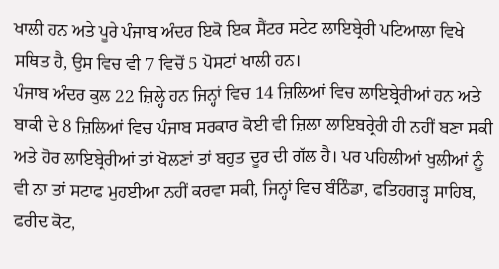ਖਾਲੀ ਹਨ ਅਤੇ ਪੂਰੇ ਪੰਜਾਬ ਅੰਦਰ ਇਕੋ ਇਕ ਸੈਂਟਰ ਸਟੇਟ ਲਾਇਬ੍ਰੇਰੀ ਪਟਿਆਲਾ ਵਿਖੇ ਸਥਿਤ ਹੈ, ਉਸ ਵਿਚ ਵੀ 7 ਵਿਚੋਂ 5 ਪੋਸਟਾਂ ਖਾਲੀ ਹਨ।
ਪੰਜਾਬ ਅੰਦਰ ਕੁਲ 22 ਜ਼ਿਲ੍ਹੇ ਹਨ ਜਿਨ੍ਹਾਂ ਵਿਚ 14 ਜ਼ਿਲਿਆਂ ਵਿਚ ਲਾਇਬ੍ਰੇਰੀਆਂ ਹਨ ਅਤੇ ਬਾਕੀ ਦੇ 8 ਜ਼ਿਲਿਆਂ ਵਿਚ ਪੰਜਾਬ ਸਰਕਾਰ ਕੋਈ ਵੀ ਜ਼ਿਲਾ ਲਾਇਬਰ੍ਰੇਰੀ ਹੀ ਨਹੀਂ ਬਣਾ ਸਕੀ ਅਤੇ ਹੋਰ ਲਾਇਬ੍ਰੇਰੀਆਂ ਤਾਂ ਖੋਲਣਾਂ ਤਾਂ ਬਹੁਤ ਦੂਰ ਦੀ ਗੱਲ ਹੈ। ਪਰ ਪਹਿਲੀਆਂ ਖੁਲੀਆਂ ਨੂੰ ਵੀ ਨਾ ਤਾਂ ਸਟਾਫ ਮੁਹਈਆ ਨਹੀਂ ਕਰਵਾ ਸਕੀ, ਜਿਨ੍ਹਾਂ ਵਿਚ ਬੰਠਿੰਡਾ, ਫਤਿਹਗੜ੍ਹ ਸਾਹਿਬ, ਫਰੀਦ ਕੋਟ,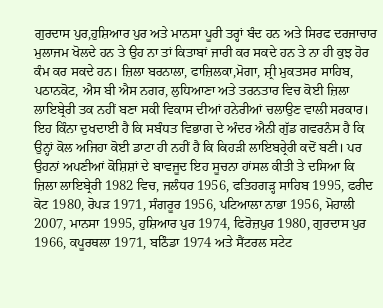ਗੁਰਦਾਸ ਪੁਰ,ਹੁਸ਼ਿਆਰ ਪੁਰ ਅਤੇ ਮਾਨਸਾ ਪੂਰੀ ਤਰ੍ਹਾਂ ਬੰਦ ਹਨ ਅਤੇ ਸਿਰਫ ਦਰਜਾਚਾਰ ਮੁਲਾਜਮ ਖੋਲਦੇ ਹਨ ਤੇ ਉਹ ਨਾ ਤਾਂ ਕਿਤਾਬਾਂ ਜਾਰੀ ਕਰ ਸਕਦੇ ਹਨ ਤੇ ਨਾ ਹੀ ਕੁਝ ਹੋਰ ਕੰਮ ਕਰ ਸਕਦੇ ਹਨ। ਜ਼ਿਲਾ ਬਰਨਾਲਾ, ਫਾਜ਼ਿਲਕਾ,ਮੋਗਾ, ਸ਼੍ਰੀ ਮੁਕਤਸਰ ਸਾਹਿਬ, ਪਠਾਨਕੋਟ, ਐਸ ਬੀ ਐਸ ਨਗਰ, ਲੁਧਿਆਣਾ ਅਤੇ ਤਰਨਤਾਰ ਵਿਚ ਕੋਈ ਜ਼ਿਲਾ ਲਾਇਬ੍ਰੇਰੀ ਤਕ ਨਹੀਂ ਬਣਾ ਸਕੀ ਵਿਕਾਸ ਦੀਆਂ ਹਨੇਰੀਆਂ ਚਲਾਉਣ ਵਾਲੀ ਸਰਕਾਰ। ਇਹ ਕਿੰਨਾ ਦੁਖਦਾਈ ਹੈ ਕਿ ਸਬੰਧਤ ਵਿਭਾਗ ਦੇ ਅੰਦਰ ਐਨੀ ਗੁੱਡ ਗਵਰਨੰਸ ਹੈ ਕਿ ਉਨ੍ਹਾਂ ਕੋਲ ਅਜਿਹਾ ਕੋਈ ਡਾਟਾ ਹੀ ਨਹੀਂ ਹੈ ਕਿ ਕਿਹੜੀ ਲਾਇਬਰ੍ਰੇਰੀ ਕਦੋਂ ਬਣੀ। ਪਰ ਉਹਨਾਂ ਅਪਣੀਆਂ ਕੋਸ਼ਿਸ਼ਾਂ ਦੇ ਬਾਵਜੂਦ ਇਹ ਸੂਚਨਾ ਹਾਂਸਲ ਕੀਤੀ ਤੇ ਦਸਿਆ ਕਿ ਜ਼ਿਲਾ ਲਾਇਬ੍ਰੇਰੀ 1982 ਵਿਚ, ਜਲੰਧਰ 1956, ਫਤਿਹਗੜ੍ਹ ਸਾਹਿਬ 1995, ਫਰੀਦ ਕੋਟ 1980, ਰੋਪੜ 1971, ਸੰਗਰੂਰ 1956, ਪਟਿਆਲਾ ਨਾਭਾ 1956, ਮੋਹਾਲੀ 2007, ਮਾਨਸਾ 1995, ਹੁਸ਼ਿਆਰ ਪੁਰ 1974, ਫਿਰੋਜ਼ਪੁਰ 1980, ਗੁਰਦਾਸ ਪੁਰ 1966, ਕਪੂਰਥਲਾ 1971, ਬਠਿੰਡਾ 1974 ਅਤੇ ਸੈਂਟਰਲ ਸਟੇਟ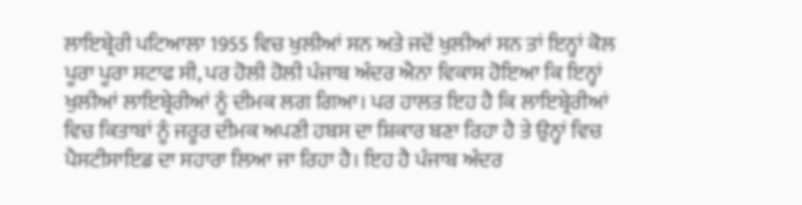ਲਾਇਬ੍ਰੇਰੀ ਪਟਿਆਲਾ 1955 ਵਿਚ ਖੁਲੀਆਂ ਸਨ ਅਤੇ ਜਦੋਂ ਖੁਲੀਆਂ ਸਨ ਤਾਂ ਇਨ੍ਹਾਂ ਕੋਲ ਪੂਰਾ ਪੂਰਾ ਸਟਾਫ ਸੀ, ਪਰ ਹੋਲੀ ਹੋਲੀ ਪੰਜਾਬ ਅੰਦਰ ਐਨਾ ਵਿਕਾਸ ਹੋਇਆ ਕਿ ਇਨ੍ਹਾਂ ਖੁਲੀਆਂ ਲਾਇਬ੍ਰੇਰੀਆਂ ਨੂੰ ਦੀਮਕ ਲਗ ਗਿਆ। ਪਰ ਹਾਲਤ ਇਹ ਹੈ ਕਿ ਲਾਇਬ੍ਰੇਰੀਆਂ ਵਿਚ ਕਿਤਾਬਾਂ ਨੂੰ ਜਰੂਰ ਦੀਮਕ ਅਪਣੀ ਹਬਸ ਦਾ ਸ਼ਿਕਾਰ ਬਣਾ ਰਿਹਾ ਹੈ ਤੇ ਉਨ੍ਹਾਂ ਵਿਚ ਪੈਸਟੀਸਾਇਡ ਦਾ ਸਹਾਰਾ ਲਿਆ ਜਾ ਰਿਹਾ ਹੈ। ਇਹ ਹੈ ਪੰਜਾਬ ਅੰਦਰ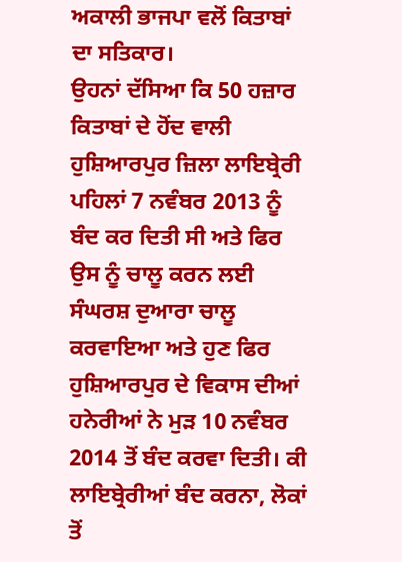ਅਕਾਲੀ ਭਾਜਪਾ ਵਲੋਂ ਕਿਤਾਬਾਂ ਦਾ ਸਤਿਕਾਰ।
ਉਹਨਾਂ ਦੱਸਿਆ ਕਿ 50 ਹਜ਼ਾਰ ਕਿਤਾਬਾਂ ਦੇ ਹੋਂਦ ਵਾਲੀ ਹੁਸ਼ਿਆਰਪੁਰ ਜ਼ਿਲਾ ਲਾਇਬ੍ਰੇਰੀ ਪਹਿਲਾਂ 7 ਨਵੰਬਰ 2013 ਨੂੰ ਬੰਦ ਕਰ ਦਿਤੀ ਸੀ ਅਤੇ ਫਿਰ ਉਸ ਨੂੰ ਚਾਲੂ ਕਰਨ ਲਈ ਸੰਘਰਸ਼ ਦੁਆਰਾ ਚਾਲੂ ਕਰਵਾਇਆ ਅਤੇ ਹੁਣ ਫਿਰ ਹੁਸ਼ਿਆਰਪੁਰ ਦੇ ਵਿਕਾਸ ਦੀਆਂ ਹਨੇਰੀਆਂ ਨੇ ਮੁੜ 10 ਨਵੰਬਰ 2014 ਤੋਂ ਬੰਦ ਕਰਵਾ ਦਿਤੀ। ਕੀ ਲਾਇਬ੍ਰੇਰੀਆਂ ਬੰਦ ਕਰਨਾ, ਲੋਕਾਂ ਤੋਂ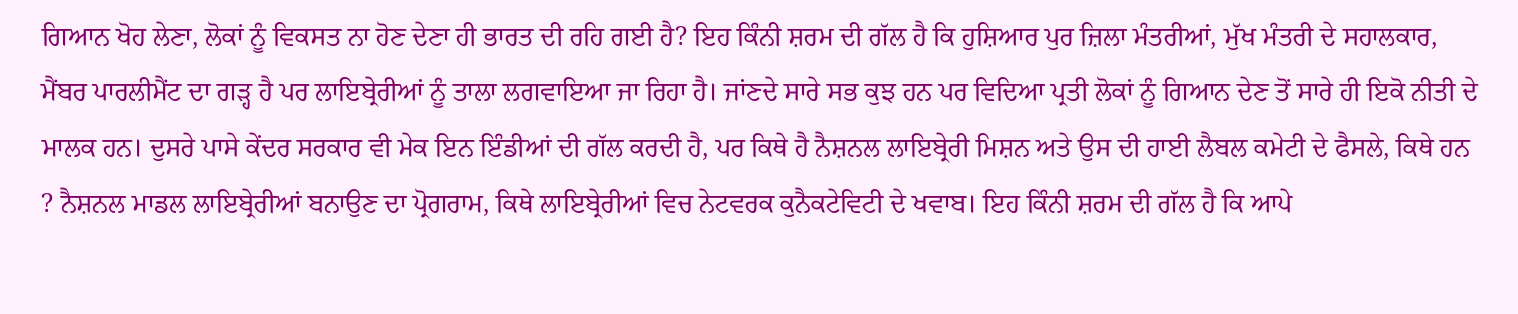ਗਿਆਨ ਖੋਹ ਲੇਣਾ, ਲੋਕਾਂ ਨੂੰ ਵਿਕਸਤ ਨਾ ਹੋਣ ਦੇਣਾ ਹੀ ਭਾਰਤ ਦੀ ਰਹਿ ਗਈ ਹੈ? ਇਹ ਕਿੰਨੀ ਸ਼ਰਮ ਦੀ ਗੱਲ ਹੈ ਕਿ ਹੁਸ਼ਿਆਰ ਪੁਰ ਜ਼ਿਲਾ ਮੰਤਰੀਆਂ, ਮੁੱਖ ਮੰਤਰੀ ਦੇ ਸਹਾਲਕਾਰ, ਮੈਂਬਰ ਪਾਰਲੀਮੈਂਟ ਦਾ ਗੜ੍ਹ ਹੈ ਪਰ ਲਾਇਬ੍ਰੇਰੀਆਂ ਨੂੰ ਤਾਲਾ ਲਗਵਾਇਆ ਜਾ ਰਿਹਾ ਹੈ। ਜਾਂਣਦੇ ਸਾਰੇ ਸਭ ਕੁਝ ਹਨ ਪਰ ਵਿਦਿਆ ਪ੍ਰਤੀ ਲੋਕਾਂ ਨੂੰ ਗਿਆਨ ਦੇਣ ਤੋਂ ਸਾਰੇ ਹੀ ਇਕੋ ਨੀਤੀ ਦੇ ਮਾਲਕ ਹਨ। ਦੁਸਰੇ ਪਾਸੇ ਕੇਂਦਰ ਸਰਕਾਰ ਵੀ ਮੇਕ ਇਨ ਇੰਡੀਆਂ ਦੀ ਗੱਲ ਕਰਦੀ ਹੈ, ਪਰ ਕਿਥੇ ਹੈ ਨੈਸ਼ਨਲ ਲਾਇਬ੍ਰੇਰੀ ਮਿਸ਼ਨ ਅਤੇ ਉਸ ਦੀ ਹਾਈ ਲੈਬਲ ਕਮੇਟੀ ਦੇ ਫੈਸਲੇ, ਕਿਥੇ ਹਨ ? ਨੈਸ਼ਨਲ ਮਾਡਲ ਲਾਇਬ੍ਰੇਰੀਆਂ ਬਨਾਉਣ ਦਾ ਪ੍ਰੋਗਰਾਮ, ਕਿਥੇ ਲਾਇਬ੍ਰੇਰੀਆਂ ਵਿਚ ਨੇਟਵਰਕ ਕੁਨੈਕਟੇਵਿਟੀ ਦੇ ਖਵਾਬ। ਇਹ ਕਿੰਨੀ ਸ਼ਰਮ ਦੀ ਗੱਲ ਹੈ ਕਿ ਆਪੇ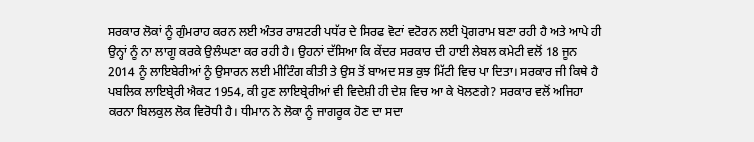ਸਰਕਾਰ ਲੋਕਾਂ ਨੂੰ ਗੁੰਮਰਾਹ ਕਰਨ ਲਈ ਅੰਤਰ ਰਾਸ਼ਟਰੀ ਪਧੱਰ ਦੇ ਸਿਰਫ ਵੋਟਾਂ ਵਟੋਰਨ ਲਈ ਪ੍ਰੋਗਰਾਮ ਬਣਾ ਰਹੀ ਹੈ ਅਤੇ ਆਪੇ ਹੀ ਉਨ੍ਹਾਂ ਨੂੰ ਨਾ ਲਾਗੂ ਕਰਕੇ ਉਲੰਘਣਾ ਕਰ ਰਹੀ ਹੈ। ਉਹਨਾਂ ਦੱਸਿਆ ਕਿ ਕੇਂਦਰ ਸਰਕਾਰ ਦੀ ਹਾਈ ਲੇਬਲ ਕਮੇਟੀ ਵਲੋਂ 18 ਜੂਨ 2014 ਨੂੰ ਲਾਇਬੇਰੀਆਂ ਨੂੰ ਉਸਾਰਨ ਲਈ ਮੀਟਿੰਗ ਕੀਤੀ ਤੇ ਉਸ ਤੋਂ ਬਾਅਦ ਸਭ ਕੁਝ ਮਿੱਟੀ ਵਿਚ ਪਾ ਦਿਤਾ। ਸਰਕਾਰ ਜੀ ਕਿਥੇ ਹੈ ਪਬਲਿਕ ਲਾਇਬ੍ਰੇਰੀ ਐਕਟ 1954, ਕੀ ਹੁਣ ਲਾਇਬ੍ਰੇਰੀਆਂ ਵੀ ਵਿਦੇਸ਼ੀ ਹੀ ਦੇਸ਼ ਵਿਚ ਆ ਕੇ ਖੋਲਣਗੇ? ਸਰਕਾਰ ਵਲੋਂ ਅਜਿਹਾ ਕਰਨਾ ਬਿਲਕੁਲ ਲੋਕ ਵਿਰੋਧੀ ਹੈ। ਧੀਮਾਨ ਨੇ ਲੋਕਾ ਨੂੰ ਜਾਗਰੂਕ ਹੋਣ ਦਾ ਸਦਾ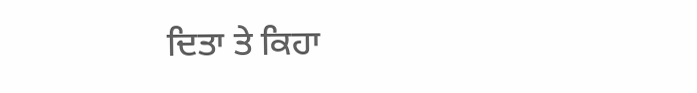ਦਿਤਾ ਤੇ ਕਿਹਾ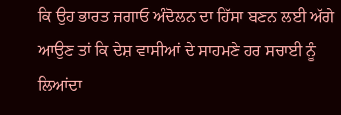ਕਿ ਉਹ ਭਾਰਤ ਜਗਾਓ ਅੰਦੋਲਨ ਦਾ ਹਿੱਸਾ ਬਣਨ ਲਈ ਅੱਗੇ ਆਉਣ ਤਾਂ ਕਿ ਦੇਸ਼ ਵਾਸੀਆਂ ਦੇ ਸਾਹਮਣੇ ਹਰ ਸਚਾਈ ਨੂੰ ਲਿਆਂਦਾ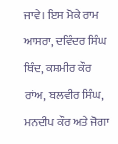ਜਾਵੇ। ਇਸ ਮੋਕੇ ਰਾਮ ਆਸਰਾ, ਦਵਿੰਦਰ ਸਿੰਘ ਥਿੰਦ, ਕਸ਼ਮੀਰ ਕੌਰ ਰਾਂਅ, ਬਲਵੀਰ ਸਿੰਘ, ਮਨਦੀਪ ਕੌਰ ਅਤੇ ਜੋਗਾ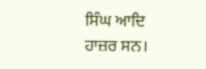ਸਿੰਘ ਆਦਿ ਹਾਜ਼ਰ ਸਨ।